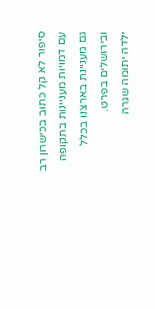סיפור לא קל כתוב בכישרון רב עם דמויות מעניינות בתקופה גם מעניינת בארצנו בכלל ובירושלים בפרט.
ילדה יתומה שגרה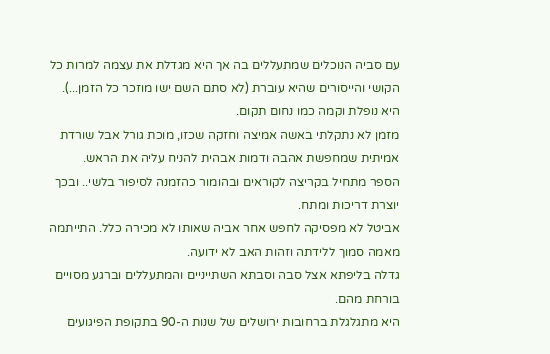עם סביה הנוכלים שמתעללים בה אך היא מגדלת את עצמה למרות כל הקושי והייסורים שהיא עוברת (לא סתם השם ישו מוזכר כל הזמן...).
היא נופלת וקמה כמו נחום תקום.
מזמן לא נתקלתי באשה אמיצה וחזקה שכזו, מוכת גורל אבל שורדת אמיתית שמחפשת אהבה ודמות אבהית להניח עליה את הראש.
הספר מתחיל בקריצה לקוראים ובהומור כהזמנה לסיפור בלשי.. ובכך יוצרת דריכות ומתח.
אביטל לא מפסיקה לחפש אחר אביה שאותו לא מכירה כלל. התייתמה מאמה סמוך ללידתה וזהות האב לא ידועה.
גדלה בליפתא אצל סבה וסבתא השתייניים והמתעללים וברגע מסויים בורחת מהם.
היא מתגלגלת ברחובות ירושלים של שנות ה-90 בתקופת הפיגועים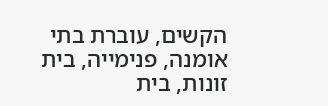הקשים, עוברת בתי אומנה, פנימייה, בית זונות, בית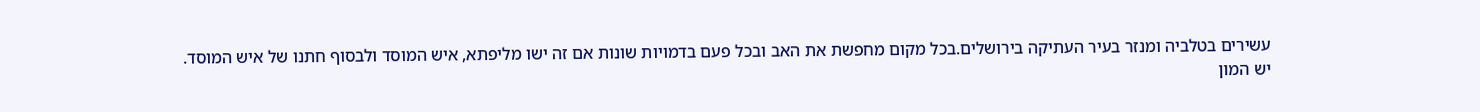עשירים בטלביה ומנזר בעיר העתיקה בירושלים.בכל מקום מחפשת את האב ובכל פעם בדמויות שונות אם זה ישו מליפתא, איש המוסד ולבסוף חתנו של איש המוסד.
יש המון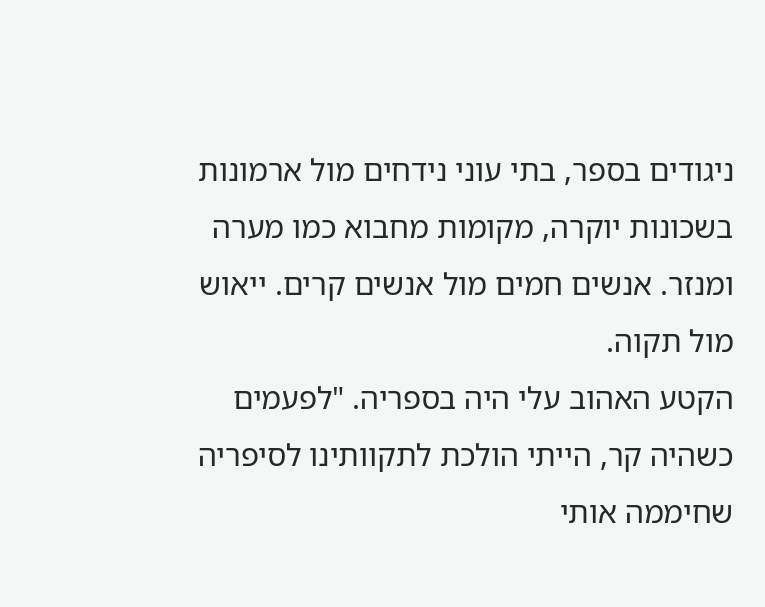ניגודים בספר, בתי עוני נידחים מול ארמונות בשכונות יוקרה, מקומות מחבוא כמו מערה ומנזר. אנשים חמים מול אנשים קרים. ייאוש מול תקוה.
הקטע האהוב עלי היה בספריה. "לפעמים כשהיה קר, הייתי הולכת לתקוותינו לסיפריה שחיממה אותי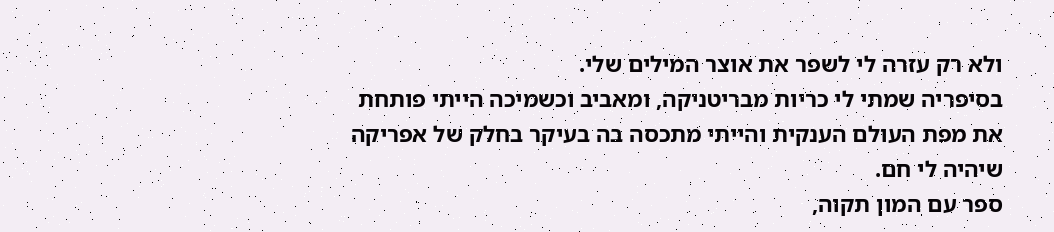ולא רק עזרה לי לשפר את אוצר המילים שלי.
בסיפריה שמתי לי כריות מבריטניקה, ומאביב וכשמיכה הייתי פותחת את מפת העולם הענקית והייתי מתכסה בה בעיקר בחלק של אפריקה שיהיה לי חם.
ספר עם המון תקוה,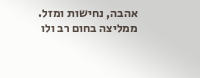אהבה, נחישות ומזל.
ממליצה בחום רב ולו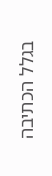בגלל הכתיבה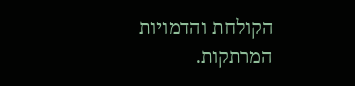הקולחת והדמויות המרתקות.